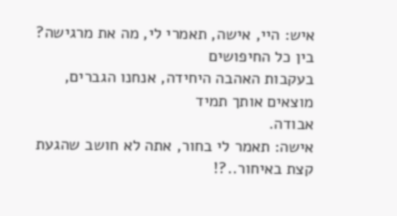איש: היי, אישה, תאמרי לי, מה את מרגישה? בין כל החיפושים
בעקבות האהבה היחידה, אנחנו הגברים, מוצאים אותך תמיד
אבודה.
אישה: תאמר לי בחור, אתה לא חושב שהגעת קצת באיחור..?!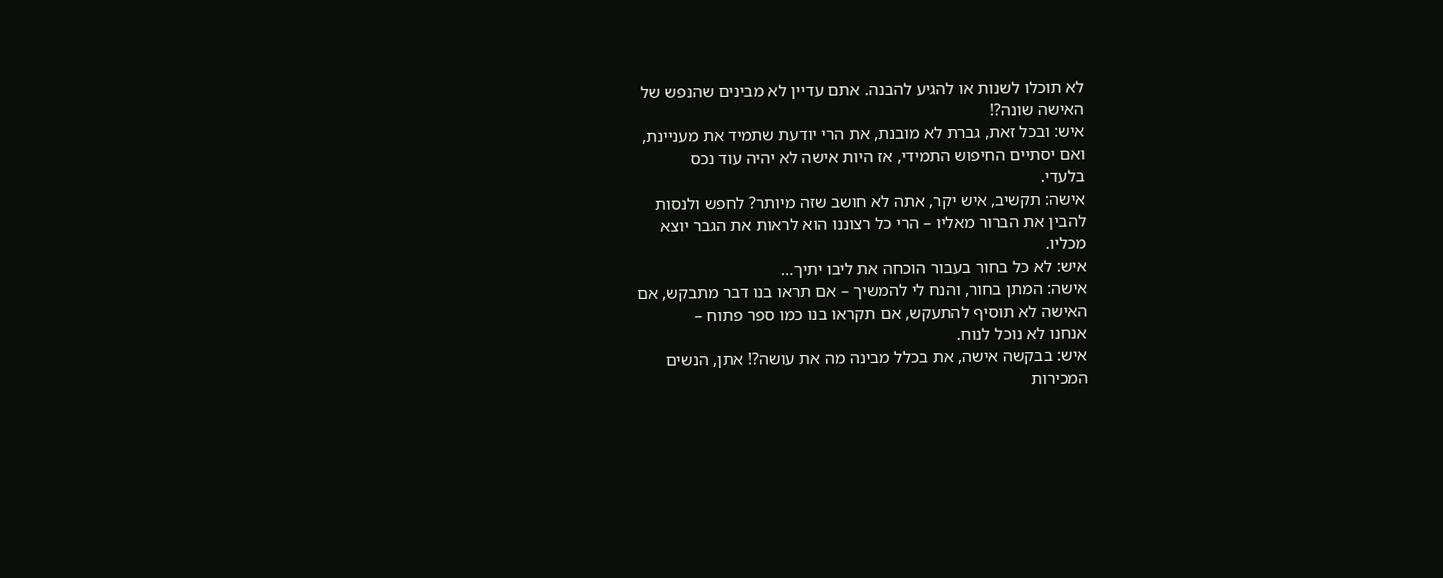לא תוכלו לשנות או להגיע להבנה. אתם עדיין לא מבינים שהנפש של
האישה שונה?!
איש: ובכל זאת, גברת לא מובנת, את הרי יודעת שתמיד את מעניינת,
ואם יסתיים החיפוש התמידי, אז היות אישה לא יהיה עוד נכס
בלעדי.
אישה: תקשיב, איש יקר, אתה לא חושב שזה מיותר? לחפש ולנסות
להבין את הברור מאליו – הרי כל רצוננו הוא לראות את הגבר יוצא
מכליו.
איש: לא כל בחור בעבור הוכחה את ליבו יתיך…
אישה: המתן בחור, והנח לי להמשיך – אם תראו בנו דבר מתבקש, אם
האישה לא תוסיף להתעקש, אם תקראו בנו כמו ספר פתוח –
אנחנו לא נוכל לנוח.
איש: בבקשה אישה, את בכלל מבינה מה את עושה?! אתן, הנשים
המכירות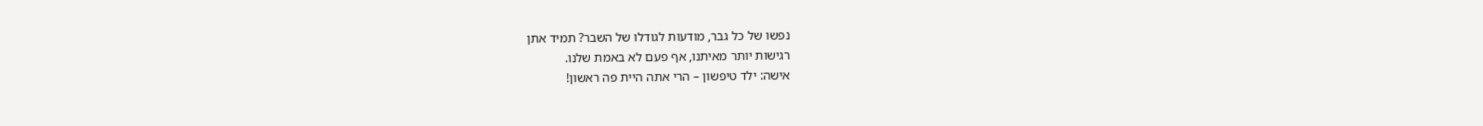נפשו של כל גבר, מודעות לגודלו של השבר? תמיד אתן
רגישות יותר מאיתנו, אף פעם לא באמת שלנו.
אישה: ילד טיפשון – הרי אתה היית פה ראשון!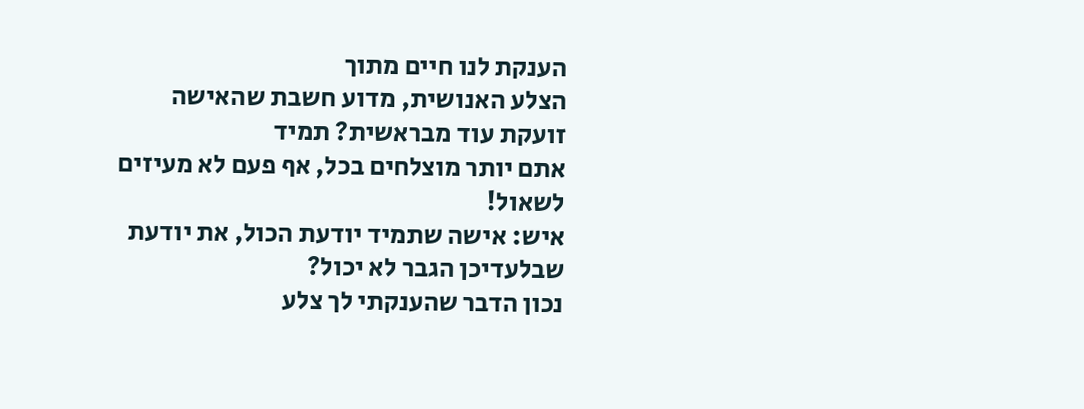הענקת לנו חיים מתוך
הצלע האנושית, מדוע חשבת שהאישה זועקת עוד מבראשית? תמיד
אתם יותר מוצלחים בכל, אף פעם לא מעיזים לשאול!
איש: אישה שתמיד יודעת הכול, את יודעת שבלעדיכן הגבר לא יכול?
נכון הדבר שהענקתי לך צלע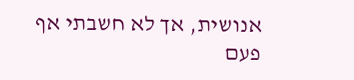אנושית, אך לא חשבתי אף פעם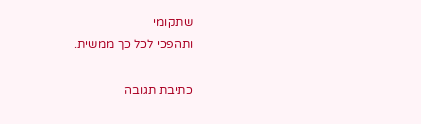שתקומי
ותהפכי לכל כך ממשית.

כתיבת תגובה